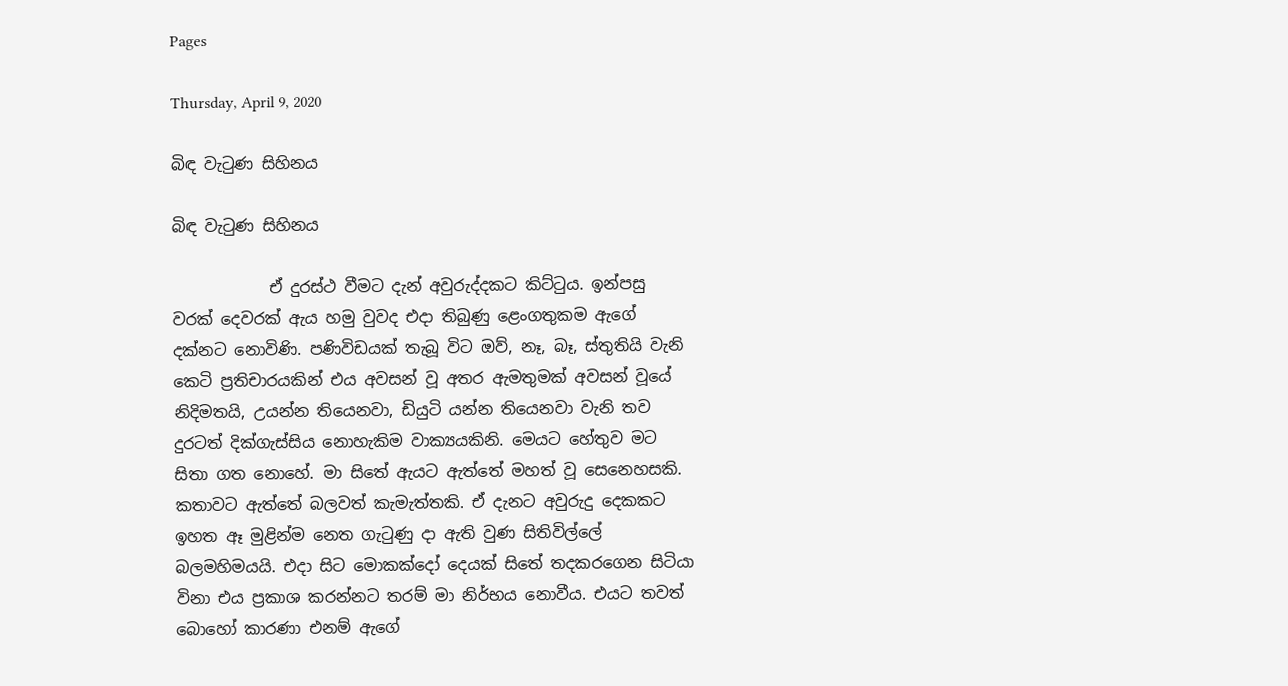Pages

Thursday, April 9, 2020

බිඳ වැටුණ සිහිනය

බිඳ වැටුණ සිහිනය

            ඒ දුරස්ථ වීමට දැන් අවුරුද්දකට කිට්ටුය. ඉන්පසු වරක් දෙවරක් ඇය හමු වුවද එදා තිබුණු ළෙංගතුකම ඇගේ දක්නට නොවිණි. පණිවිඩයක් තැබූ විට ඔව්, නෑ, බෑ, ස්තුතියි වැනි කෙටි ප්‍රතිචාරයකින් එය අවසන් වූ අතර ඇමතුමක් අවසන් වූයේ නිදිමතයි, උයන්න තියෙනවා, ඩියුටි යන්න තියෙනවා වැනි තව දුරටත් දික්ගැස්සිය නොහැකිම වාක්‍යයකිනි. මෙයට හේතුව මට සිතා ගත නොහේ. මා සිතේ ඇයට ඇත්තේ මහත් වූ සෙනෙහසකි. කතාවට ඇත්තේ බලවත් කැමැත්තකි. ඒ දැනට අවුරුදු දෙකකට ඉහත ඈ මුළින්ම නෙත ගැටුණු දා ඇති වුණ සිතිවිල්ලේ බලමහිමයයි. එදා සිට මොකක්දෝ දෙයක් සිතේ තදකරගෙන සිටියා විනා එය ප්‍රකාශ කරන්නට තරම් මා නිර්භය නොවීය. එයට තවත් බොහෝ කාරණා එනම් ඇගේ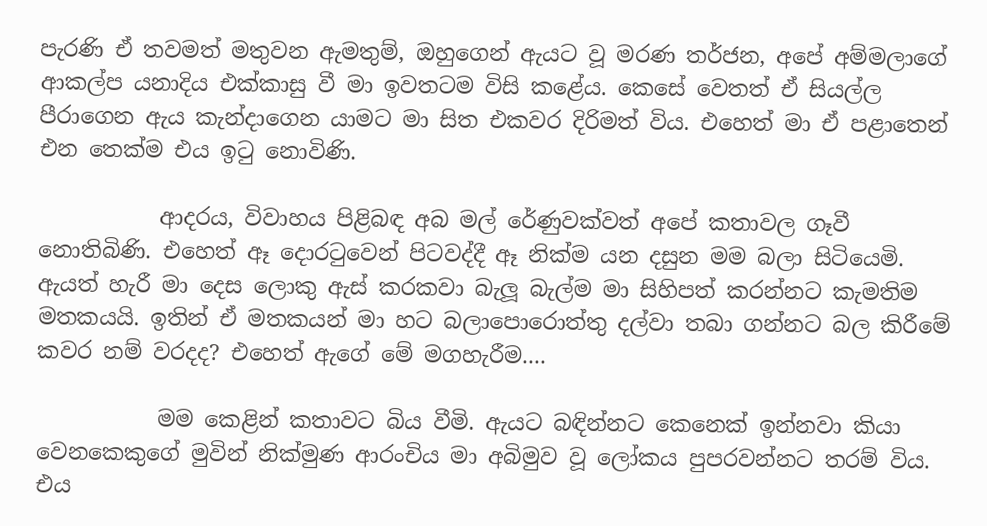පැරණි ඒ තවමත් මතුවන ඇමතුම්, ඔහුගෙන් ඇයට වූ මරණ තර්ජන, අපේ අම්මලාගේ ආකල්ප යනාදිය එක්කාසු වී මා ඉවතටම විසි කළේය. කෙසේ වෙතත් ඒ සියල්ල පීරාගෙන ඇය කැන්දාගෙන යාමට මා සිත එකවර දිරිමත් විය. එහෙත් මා ඒ පළාතෙන් එන තෙක්ම එය ඉටු නොවිණි.

           ආදරය, විවාහය පිළිබඳ අබ මල් රේණුවක්වත් අපේ කතාවල ගෑවී නොතිබිණි. එහෙත් ඈ දොරටුවෙන් පිටවද්දී ඈ නික්ම යන දසුන මම බලා සිටියෙමි. ඇයත් හැරී මා දෙස ලොකු ඇස් කරකවා බැලූ බැල්ම මා සිහිපත් කරන්නට කැමතිම මතකයයි. ඉතින් ඒ මතකයන් මා හට බලාපොරොත්තු දල්වා තබා ගන්නට බල කිරීමේ කවර නම් වරදද? එහෙත් ඇගේ මේ මගහැරීම....

           මම කෙළින් කතාවට බිය වීමි. ඇයට බඳින්නට කෙනෙක් ඉන්නවා කියා වෙනකෙකුගේ මුවින් නික්මුණ ආරංචිය මා අබිමුව වූ ලෝකය පුපරවන්නට තරම් විය. එය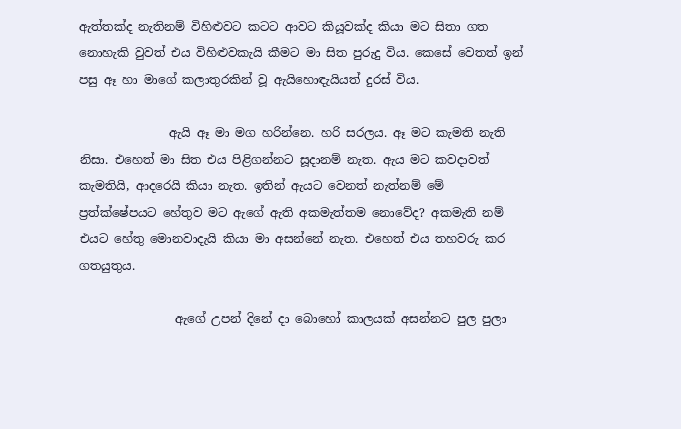ඇත්තක්ද නැතිනම් විහිළුවට කටට ආවට කියූවක්ද කියා මට සිතා ගත නොහැකි වුවත් එය විහිළුවකැයි කීමට මා සිත පුරුදු විය. කෙසේ වෙතත් ඉන් පසු ඈ හා මාගේ කලාතුරකින් වූ ඇයිහොඳැයියත් දුරස් විය.

               ඇයි ඈ මා මග හරින්නෙ. හරි සරලය. ඈ මට කැමති නැති නිසා. එහෙත් මා සිත එය පිළිගන්නට සූදානම් නැත. ඇය මට කවදාවත් කැමතියි, ආදරෙයි කියා නැත. ඉතින් ඇයට වෙනත් නැත්නම් මේ ප්‍රත්ක්ෂේපයට හේතුව මට ඇගේ ඇති අකමැත්තම නොවේද? අකමැති නම් එයට හේතු මොනවාදැයි කියා මා අසන්නේ නැත. එහෙත් එය තහවරු කර ගතයුතුය.

                ඇගේ උපන් දිනේ දා බොහෝ කාලයක් අසන්නට පුල පුලා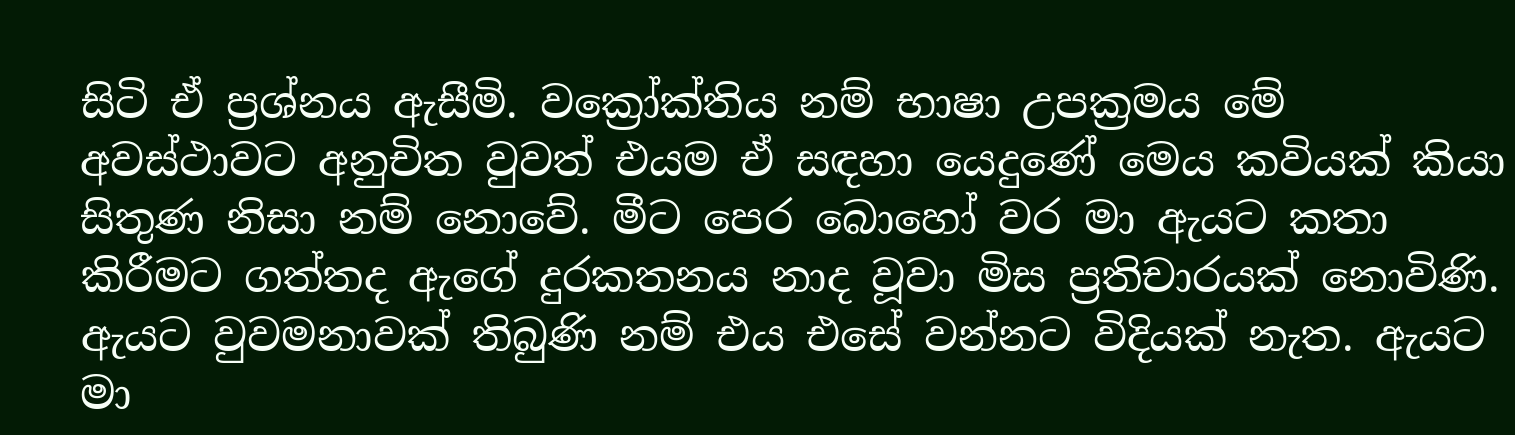සිටි ඒ ප්‍රශ්නය ඇසීමි. වක්‍රෝක්තිය නම් භාෂා උපක්‍රමය මේ අවස්ථාවට අනුචිත වුවත් එයම ඒ සඳහා යෙදුණේ මෙය කවියක් කියා සිතුණ නිසා නම් නොවේ. මීට පෙර බොහෝ වර මා ඇයට කතා කිරීමට ගත්තද ඇගේ දුරකතනය නාද වූවා මිස ප්‍රතිචාරයක් නොවිණි. ඇයට වුවමනාවක් තිබුණි නම් එය එසේ වන්නට විදියක් නැත. ඇයට මා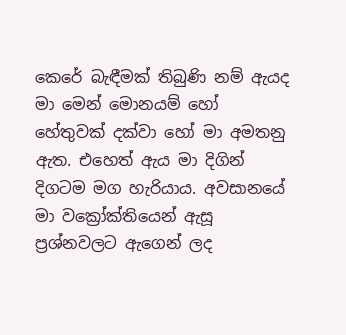කෙරේ බැඳීමක් තිබුණි නම් ඇයද මා මෙන් මොනයම් හෝ හේතුවක් දක්වා හෝ මා අමතනු ඇත. එහෙත් ඇය මා දිගින් දිගටම මග හැරියාය. අවසානයේ මා වක්‍රෝක්තියෙන් ඇසූ ප්‍රශ්නවලට ඇගෙන් ලද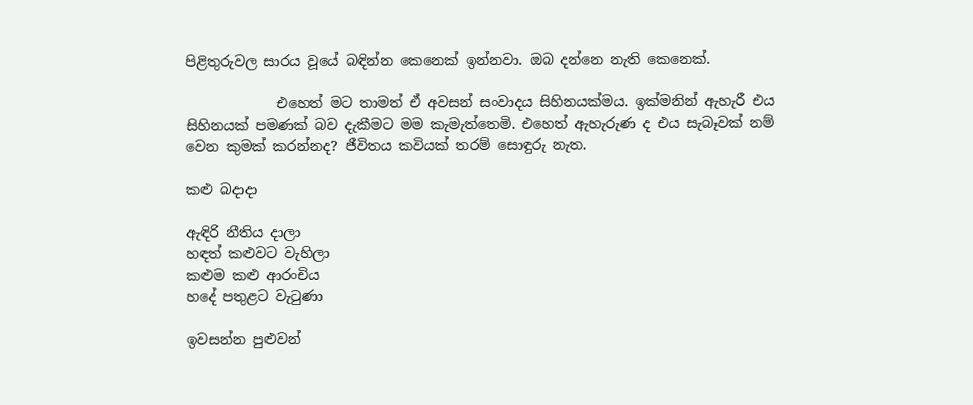පිළිතුරුවල සාරය වූයේ බඳින්න කෙනෙක් ඉන්නවා. ඔබ දන්නෙ නැති කෙනෙක්.

             එහෙත් මට තාමත් ඒ අවසන් සංවාදය සිහිනයක්මය. ඉක්මනින් ඇහැරී එය සිහිනයක් පමණක් බව දැකීමට මම කැමැත්තෙමි. එහෙත් ඇහැරුණ ද එය සැබෑවක් නම් වෙන කුමක් කරන්නද? ජීවිතය කවියක් තරම් සොඳුරු නැත.

කළු බදාදා

ඇඳිරි නීතිය දාලා
හඳත් කළුවට වැහිලා
කළුම කළු ආරංචිය
හදේ පතුළට වැටුණා

ඉවසන්න පුළුවන්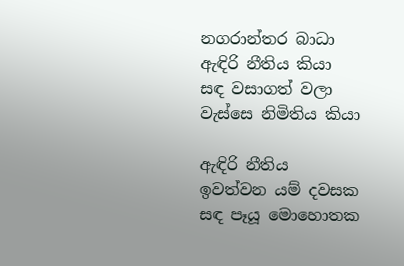නගරාන්තර බාධා
ඇඳිරි නීතිය කියා
සඳ වසාගත් වලා
වැස්සෙ නිමිතිය කියා

ඇඳිරි නීතිය
ඉවත්වන යම් දවසක
සඳ පෑයූ මොහොතක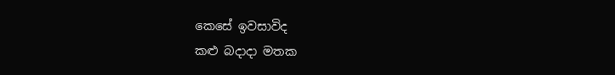කෙසේ ඉවසාවිද
කළු බදාදා මතක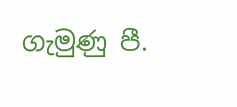ගැමුණු පී.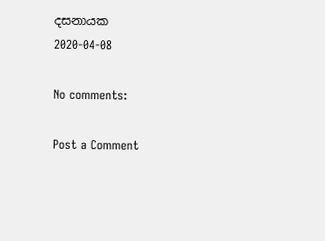දසනායක
2020-04-08

No comments:

Post a Comment